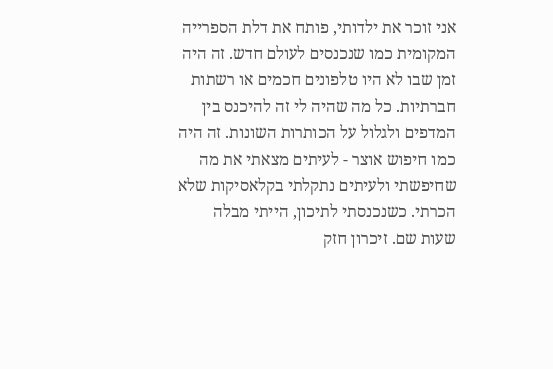אני זוכר את ילדותי, פותח את דלת הספרייה המקומית כמו שנכנסים לעולם חדש. זה היה זמן שבו לא היו טלפונים חכמים או רשתות חברתיות. כל מה שהיה לי זה להיכנס בין המדפים ולגלול על הכותרות השונות. זה היה כמו חיפוש אוצר - לעיתים מצאתי את מה שחיפשתי ולעיתים נתקלתי בקלאסיקות שלא הכרתי. כשנכנסתי לתיכון, הייתי מבלה שעות שם. זיכרון חזק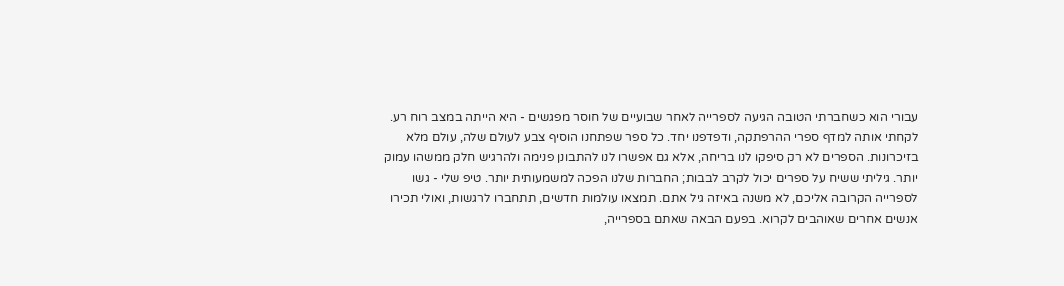עבורי הוא כשחברתי הטובה הגיעה לספרייה לאחר שבועיים של חוסר מפגשים - היא הייתה במצב רוח רע. לקחתי אותה למדף ספרי ההרפתקה, ודפדפנו יחד. כל ספר שפתחנו הוסיף צבע לעולם שלה, עולם מלא בזיכרונות. הספרים לא רק סיפקו לנו בריחה, אלא גם אפשרו לנו להתבונן פנימה ולהרגיש חלק ממשהו עמוק יותר. גיליתי ששיח על ספרים יכול לקרב לבבות; החברות שלנו הפכה למשמעותית יותר. טיפ שלי - גשו לספרייה הקרובה אליכם, לא משנה באיזה גיל אתם. תמצאו עולמות חדשים, תתחברו לרגשות, ואולי תכירו אנשים אחרים שאוהבים לקרוא. בפעם הבאה שאתם בספרייה,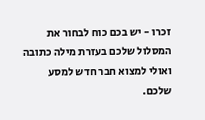זכרו - יש בכם כוח לבחור את המסלול שלכם בעזרת מילה כתובה ואולי למצוא חבר חדש למסע שלכם.